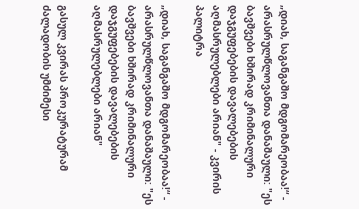„დიახ, საგანგაშო მდგომარეობაა!“ - არასრულწლოვანთა დანაშაული: "ეს ბავშვები ხშირად კრიმინალური დაჯგუფებების დავალებების აღმასრულებლები არიან" - კვირის პალიტრა

„დიახ, საგანგაშო მდგომარეობაა!“ - არასრულწლოვანთა დანაშაული: "ეს ბავშვები ხშირად კრიმინალური დაჯგუფებების დავალებების აღმასრულებლები არიან"

გასულ კვირას პროკურატურამ ძალადობის უმძიმესი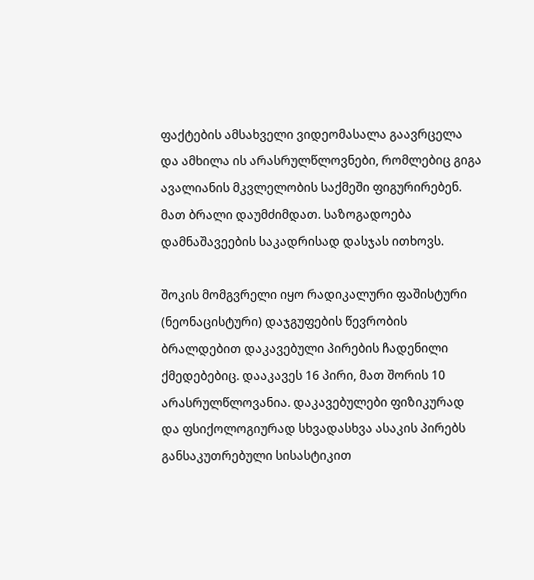ფაქტების ამსახველი ვიდეომასალა გაავრცელა და ამხილა ის არასრულწლოვნები, რომლებიც გიგა ავალიანის მკვლელობის საქმეში ფიგურირებენ. მათ ბრალი დაუმძიმდათ. საზოგადოება დამნაშავეების საკადრისად დასჯას ითხოვს.

შოკის მომგვრელი იყო რადიკალური ფაშისტური (ნეონაცისტური) დაჯგუფების წევრობის ბრალდებით დაკავებული პირების ჩადენილი ქმედებებიც. დააკავეს 16 პირი, მათ შორის 10 არასრულწლოვანია. დაკავებულები ფიზიკურად და ფსიქოლოგიურად სხვადასხვა ასაკის პირებს განსაკუთრებული სისასტიკით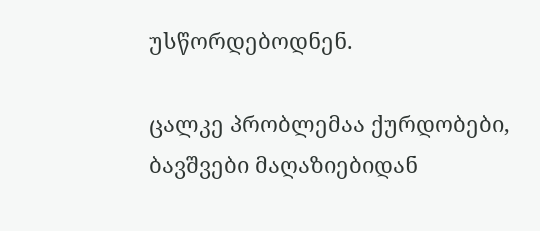უსწორდებოდნენ.

ცალკე პრობლემაა ქურდობები, ბავშვები მაღაზიებიდან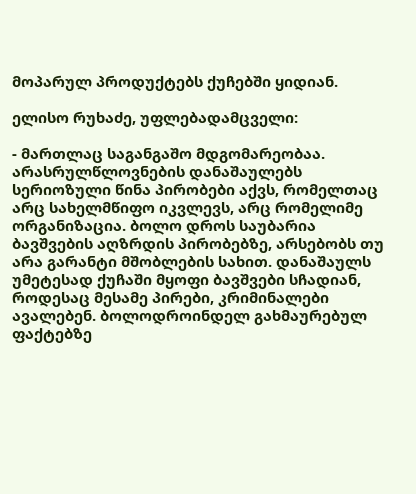მოპარულ პროდუქტებს ქუჩებში ყიდიან.

ელისო რუხაძე, უფლებადამცველი:

- მართლაც საგანგაშო მდგომარეობაა. არასრულწლოვნების დანაშაულებს სერიოზული წინა პირობები აქვს, რომელთაც არც სახელმწიფო იკვლევს, არც რომელიმე ორგანიზაცია. ბოლო დროს საუბარია ბავშვების აღზრდის პირობებზე, არსებობს თუ არა გარანტი მშობლების სახით. დანაშაულს უმეტესად ქუჩაში მყოფი ბავშვები სჩადიან, როდესაც მესამე პირები, კრიმინალები ავალებენ. ბოლოდროინდელ გახმაურებულ ფაქტებზე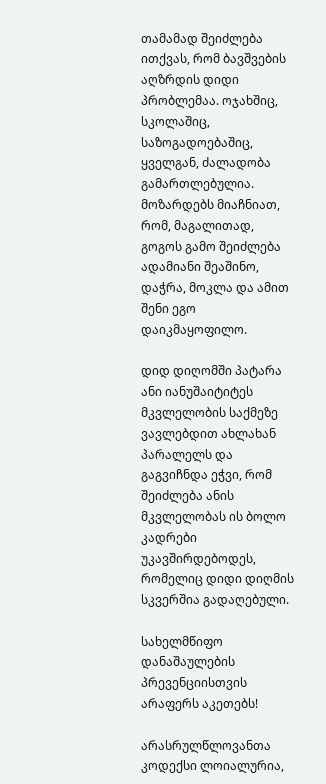თამამად შეიძლება ითქვას, რომ ბავშვების აღზრდის დიდი პრობლემაა. ოჯახშიც, სკოლაშიც, საზოგადოებაშიც, ყველგან, ძალადობა გამართლებულია. მოზარდებს მიაჩნიათ, რომ, მაგალითად, გოგოს გამო შეიძლება ადამიანი შეაშინო, დაჭრა, მოკლა და ამით შენი ეგო დაიკმაყოფილო.

დიდ დიღომში პატარა ანი იანუშაიტიტეს მკვლელობის საქმეზე ვავლებდით ახლახან პარალელს და გაგვიჩნდა ეჭვი, რომ შეიძლება ანის მკვლელობას ის ბოლო კადრები უკავშირდებოდეს, რომელიც დიდი დიღმის სკვერშია გადაღებული.

სახელმწიფო დანაშაულების პრევენციისთვის არაფერს აკეთებს!

არასრულწლოვანთა კოდექსი ლოიალურია,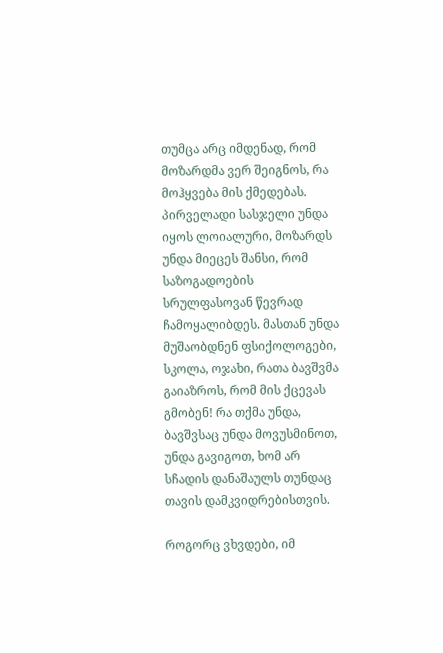თუმცა არც იმდენად, რომ მოზარდმა ვერ შეიგნოს, რა მოჰყვება მის ქმედებას. პირველადი სასჯელი უნდა იყოს ლოიალური, მოზარდს უნდა მიეცეს შანსი, რომ საზოგადოების სრულფასოვან წევრად ჩამოყალიბდეს. მასთან უნდა მუშაობდნენ ფსიქოლოგები, სკოლა, ოჯახი, რათა ბავშვმა გაიაზროს, რომ მის ქცევას გმობენ! რა თქმა უნდა, ბავშვსაც უნდა მოვუსმინოთ, უნდა გავიგოთ, ხომ არ სჩადის დანაშაულს თუნდაც თავის დამკვიდრებისთვის.

როგორც ვხვდები, იმ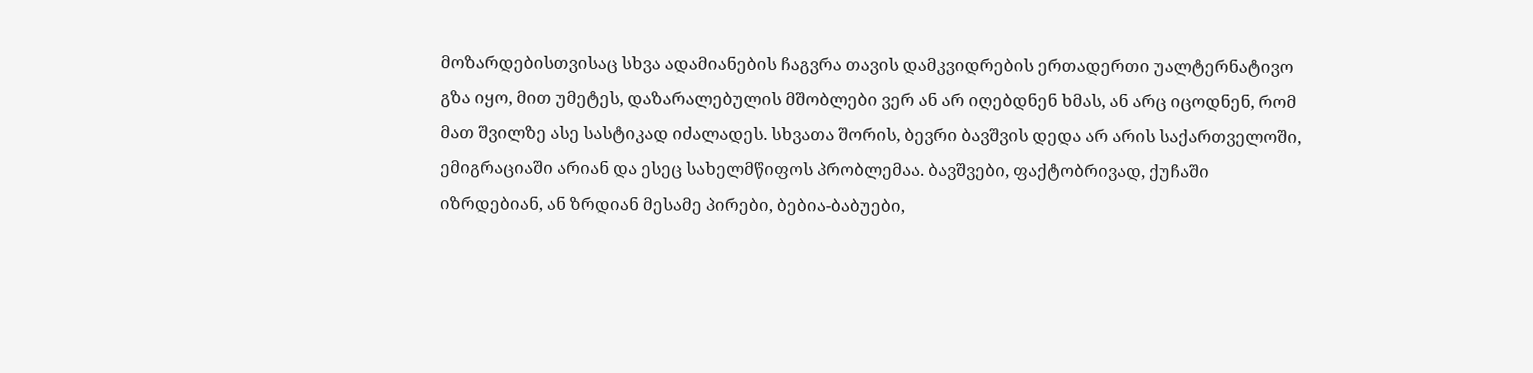მოზარდებისთვისაც სხვა ადამიანების ჩაგვრა თავის დამკვიდრების ერთადერთი უალტერნატივო გზა იყო, მით უმეტეს, დაზარალებულის მშობლები ვერ ან არ იღებდნენ ხმას, ან არც იცოდნენ, რომ მათ შვილზე ასე სასტიკად იძალადეს. სხვათა შორის, ბევრი ბავშვის დედა არ არის საქართველოში, ემიგრაციაში არიან და ესეც სახელმწიფოს პრობლემაა. ბავშვები, ფაქტობრივად, ქუჩაში იზრდებიან, ან ზრდიან მესამე პირები, ბებია-ბაბუები,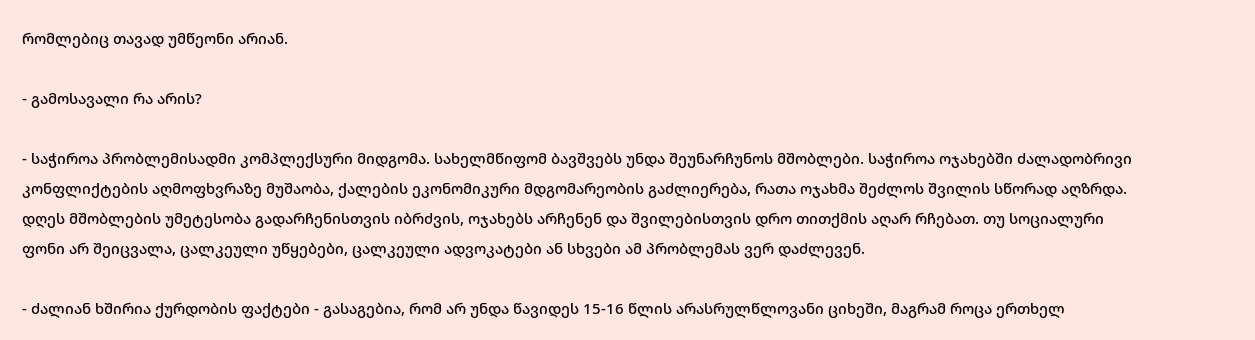რომლებიც თავად უმწეონი არიან.

- გამოსავალი რა არის?

- საჭიროა პრობლემისადმი კომპლექსური მიდგომა. სახელმწიფომ ბავშვებს უნდა შეუნარჩუნოს მშობლები. საჭიროა ოჯახებში ძალადობრივი კონფლიქტების აღმოფხვრაზე მუშაობა, ქალების ეკონომიკური მდგომარეობის გაძლიერება, რათა ოჯახმა შეძლოს შვილის სწორად აღზრდა. დღეს მშობლების უმეტესობა გადარჩენისთვის იბრძვის, ოჯახებს არჩენენ და შვილებისთვის დრო თითქმის აღარ რჩებათ. თუ სოციალური ფონი არ შეიცვალა, ცალკეული უწყებები, ცალკეული ადვოკატები ან სხვები ამ პრობლემას ვერ დაძლევენ.

- ძალიან ხშირია ქურდობის ფაქტები - გასაგებია, რომ არ უნდა წავიდეს 15-16 წლის არასრულწლოვანი ციხეში, მაგრამ როცა ერთხელ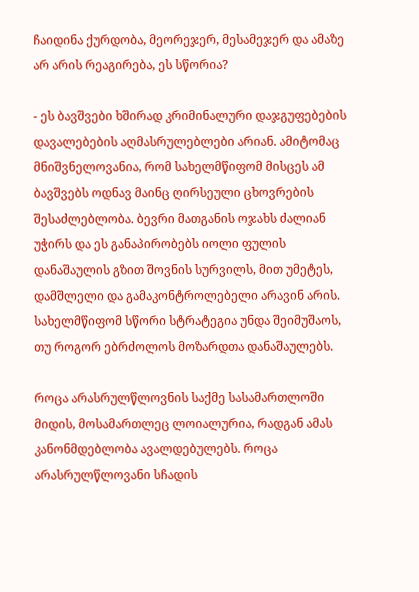ჩაიდინა ქურდობა, მეორეჯერ, მესამეჯერ და ამაზე არ არის რეაგირება, ეს სწორია?

- ეს ბავშვები ხშირად კრიმინალური დაჯგუფებების დავალებების აღმასრულებლები არიან. ამიტომაც მნიშვნელოვანია, რომ სახელმწიფომ მისცეს ამ ბავშვებს ოდნავ მაინც ღირსეული ცხოვრების შესაძლებლობა. ბევრი მათგანის ოჯახს ძალიან უჭირს და ეს განაპირობებს იოლი ფულის დანაშაულის გზით შოვნის სურვილს, მით უმეტეს, დამშლელი და გამაკონტროლებელი არავინ არის. სახელმწიფომ სწორი სტრატეგია უნდა შეიმუშაოს, თუ როგორ ებრძოლოს მოზარდთა დანაშაულებს.

როცა არასრულწლოვნის საქმე სასამართლოში მიდის, მოსამართლეც ლოიალურია, რადგან ამას კანონმდებლობა ავალდებულებს. როცა არასრულწლოვანი სჩადის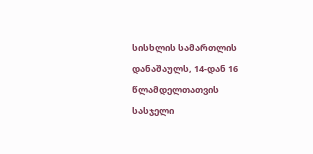სისხლის სამართლის დანაშაულს, 14-დან 16 წლამდელთათვის სასჯელი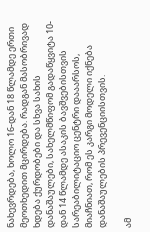ნახევრდება, ხოლო 16-დან 18 წლამდე ერთი მეოთხედით მცირდება. რადგან მასობრივად ხდება ქურდობები და სხვა სახის დანაშაულები, სახელმწიფომ გადაწყვიტა 10-დან 14 წლამდე ასაკის ბავშვებისთვის სარეაბილიტაციო ცენტრი დააარსოს, მიაჩნიათ, რომ ეს კარგი მოდელი იქნება დანაშაულების პრევენციისთვის.

ამ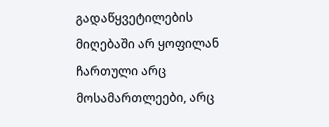გადაწყვეტილების მიღებაში არ ყოფილან ჩართული არც მოსამართლეები, არც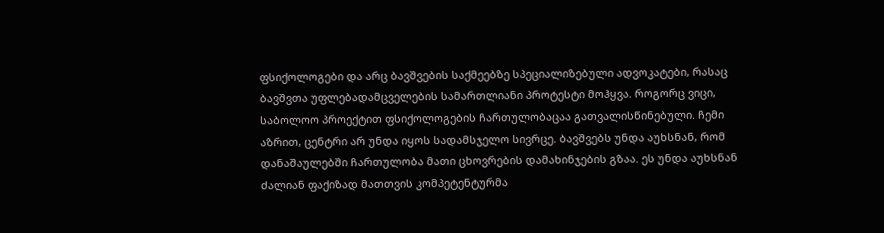ფსიქოლოგები და არც ბავშვების საქმეებზე სპეციალიზებული ადვოკატები, რასაც ბავშვთა უფლებადამცველების სამართლიანი პროტესტი მოჰყვა. როგორც ვიცი, საბოლოო პროექტით ფსიქოლოგების ჩართულობაცაა გათვალისწინებული. ჩემი აზრით, ცენტრი არ უნდა იყოს სადამსჯელო სივრცე. ბავშვებს უნდა აუხსნან, რომ დანაშაულებში ჩართულობა მათი ცხოვრების დამახინჯების გზაა. ეს უნდა აუხსნან ძალიან ფაქიზად მათთვის კომპეტენტურმა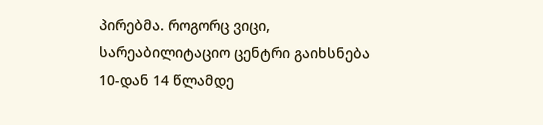პირებმა. როგორც ვიცი, სარეაბილიტაციო ცენტრი გაიხსნება 10-დან 14 წლამდე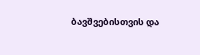ბავშვებისთვის და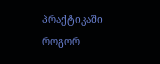პრაქტიკაში როგორ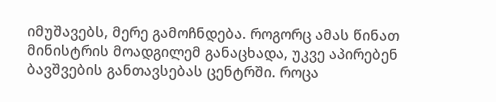იმუშავებს, მერე გამოჩნდება. როგორც ამას წინათ მინისტრის მოადგილემ განაცხადა, უკვე აპირებენ ბავშვების განთავსებას ცენტრში. როცა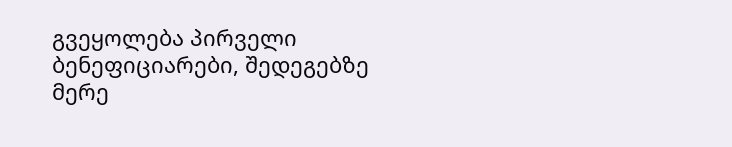გვეყოლება პირველი ბენეფიციარები, შედეგებზე მერე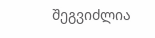შეგვიძლია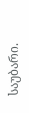საუბარი.